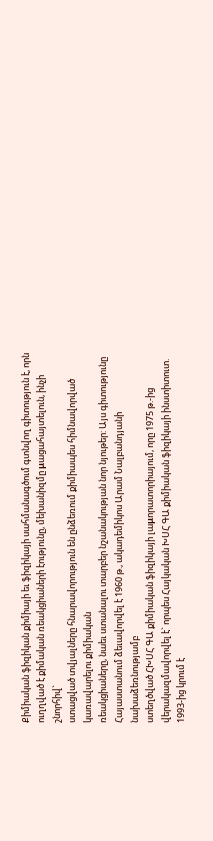Քիմիական ֆիզիկան քիմիայի եւ ֆիզիկայի սահմանագծում գտնվող գիտություն է, որն ուղղված է քիմական ռեակցիաների էությունը, մեխանիզմը μացահայտելուն, ինչի շնորհիվ`
ստացված տվյալները հնարավորություն են ընձեռում քիմիապես հիմնավորված կառավարելու քիմիական
ռեակցիաները, նաեւ ստանալու տարբեր նշանակության նոր նյութեր: Այս գիտությունը Հայաստանում ձեւավորվել է 1960 թ., ակադեմիկոս Արամ Նալբանդյանի նախաձեռնությամբ
ստեղծված ՀԽՍՀ ԳԱ քիմիական ֆիզիկայի լաμորատորիայում, որը 1975 թ.-ից վերակազմավորվել է` որպես Հայկական ԽՍՀ ԳԱ քիմիական ֆիզիկայի ինստիտուտ. 1993-ից կրում է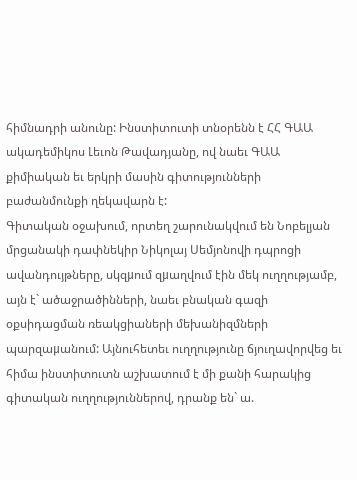հիմնադրի անունը: Ինստիտուտի տնօրենն է ՀՀ ԳԱԱ ակադեմիկոս Լեւոն Թավադյանը, ով նաեւ ԳԱԱ քիմիական եւ երկրի մասին գիտությունների բաժանմունքի ղեկավարն է:
Գիտական օջախում, որտեղ շարունակվում են Նոբելյան մրցանակի դափնեկիր Նիկոլայ Սեմյոնովի դպրոցի
ավանդույթները, սկզμում զμաղվում էին մեկ ուղղությամբ, այն է` ածաջրածինների, նաեւ բնական գազի օքսիդացման ռեակցիաների մեխանիզմների պարզաμանում: Այնուհետեւ ուղղությունը ճյուղավորվեց եւ հիմա ինստիտուտն աշխատում է մի քանի հարակից գիտական ուղղություններով, դրանք են` ա.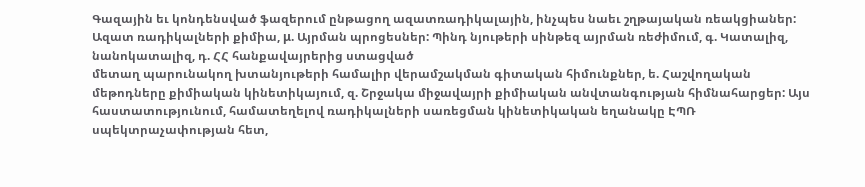Գազային եւ կոնդենսված ֆազերում ընթացող ազատռադիկալային, ինչպես նաեւ շղթայական ռեակցիաներ: Ազատ ռադիկալների քիմիա, μ. Այրման պրոցեսներ: Պինդ նյութերի սինթեզ այրման ռեժիմում, գ. Կատալիզ, նանոկատալիզ, դ. ՀՀ հանքավայրերից ստացված
մետաղ պարունակող խտանյութերի համալիր վերամշակման գիտական հիմունքներ, ե. Հաշվողական մեթոդները քիմիական կինետիկայում, զ. Շրջակա միջավայրի քիմիական անվտանգության հիմնահարցեր: Այս հաստատությունում, համատեղելով ռադիկալների սառեցման կինետիկական եղանակը ԷՊՌ սպեկտրաչափության հետ,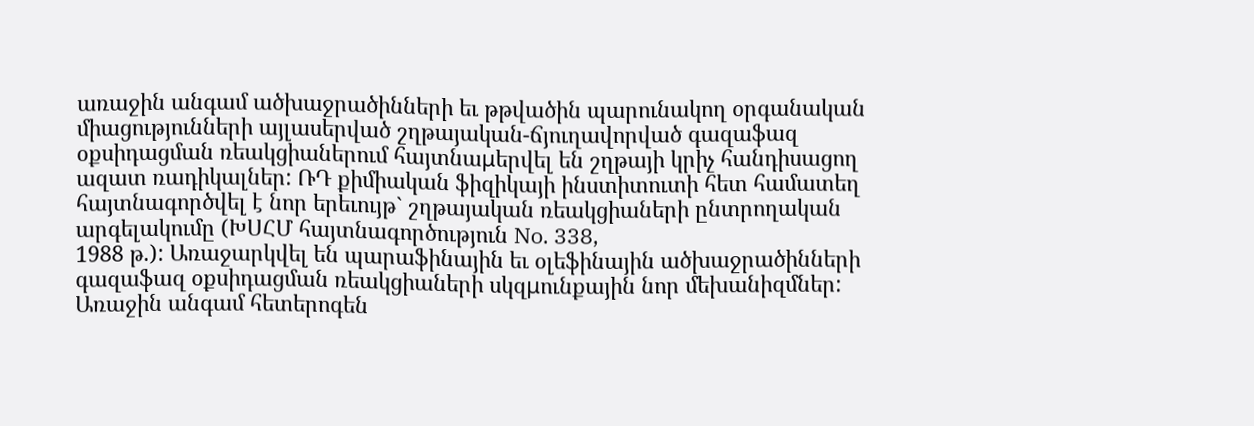առաջին անգամ ածխաջրածինների եւ թթվածին պարունակող օրգանական միացությունների այլասերված շղթայական-ճյուղավորված գազաֆազ օքսիդացման ռեակցիաներում հայտնաμերվել են շղթայի կրիչ հանդիսացող ազատ ռադիկալներ: ՌԴ քիմիական ֆիզիկայի ինստիտուտի հետ համատեղ հայտնագործվել է նոր երեւույթ` շղթայական ռեակցիաների ընտրողական արգելակումը (ԽՍՀՄ հայտնագործություն No. 338,
1988 թ.): Առաջարկվել են պարաֆինային եւ օլեֆինային ածխաջրածինների գազաֆազ օքսիդացման ռեակցիաների սկզμունքային նոր մեխանիզմներ: Առաջին անգամ հետերոգեն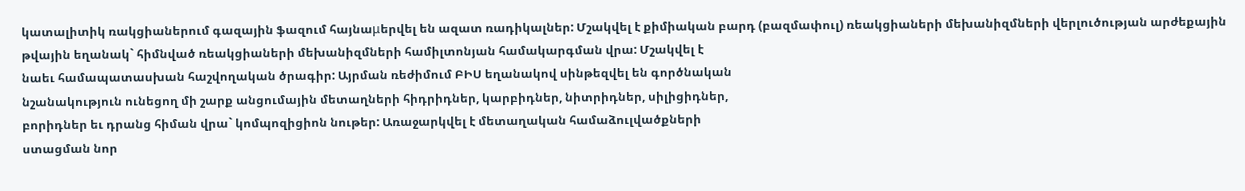կատալիտիկ ռակցիաներում գազային ֆազում հայնաμերվել են ազատ ռադիկալներ: Մշակվել է քիմիական բարդ (բազմափուլ) ռեակցիաների մեխանիզմների վերլուծության արժեքային թվային եղանակ` հիմնված ռեակցիաների մեխանիզմների համիլտոնյան համակարգման վրա: Մշակվել է
նաեւ համապատասխան հաշվողական ծրագիր: Այրման ռեժիմում ԲԻՍ եղանակով սինթեզվել են գործնական
նշանակություն ունեցող մի շարք անցումային մետաղների հիդրիդներ, կարբիդներ, նիտրիդներ, սիլիցիդներ,
բորիդներ եւ դրանց հիման վրա` կոմպոզիցիոն նութեր: Առաջարկվել է մետաղական համաձուլվածքների
ստացման նոր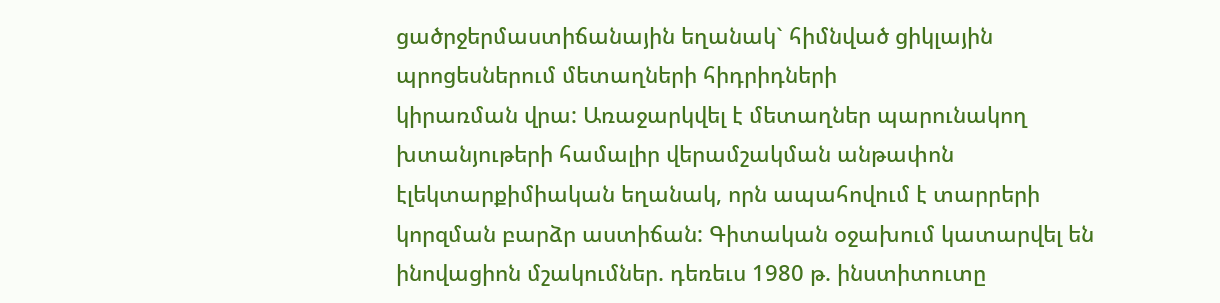ցածրջերմաստիճանային եղանակ` հիմնված ցիկլային պրոցեսներում մետաղների հիդրիդների
կիրառման վրա: Առաջարկվել է մետաղներ պարունակող խտանյութերի համալիր վերամշակման անթափոն
էլեկտարքիմիական եղանակ, որն ապահովում է տարրերի կորզման բարձր աստիճան: Գիտական օջախում կատարվել են
ինովացիոն մշակումներ. դեռեւս 1980 թ. ինստիտուտը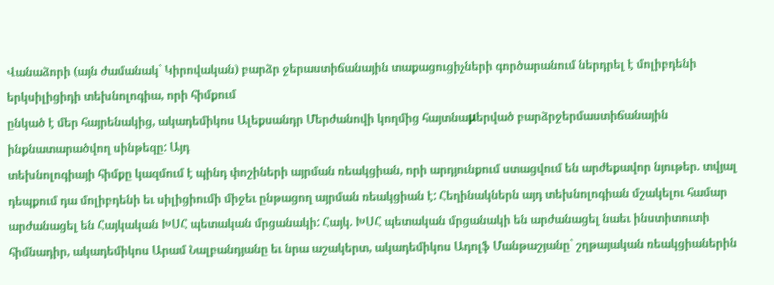Վանաձորի (այն ժամանակ` Կիրովական) բարձր ջերաստիճանային տաքացուցիչների գործարանում ներդրել է մոլիբդենի երկսիլիցիդի տեխնոլոգիա, որի հիմքում
ընկած է մեր հայրենակից, ակադեմիկոս Ալեքսանդր Մերժանովի կողմից հայտնաμերված բարձրջերմաստիճանային ինքնատարածվող սինթեզը: Այդ
տեխնոլոգիայի հիմքը կազմում է պինդ փոշիների այրման ռեակցիան, որի արդյունքում ստացվում են արժեքավոր նյութեր. տվյալ դեպքում դա մոլիբդենի եւ սիլիցիումի միջեւ ընթացող այրման ռեակցիան է: Հեղինակներն այդ տեխնոլոգիան մշակելու համար արժանացել են Հայկական ԽՍՀ պետական մրցանակի: Հայկ. ԽՍՀ պետական մրցանակի են արժանացել նաեւ ինստիտուտի հիմնադիր, ակադեմիկոս Արամ Նալբանդյանը եւ նրա աշակերտ, ակադեմիկոս Ադոլֆ Մանթաշյանը` շղթայական ռեակցիաներին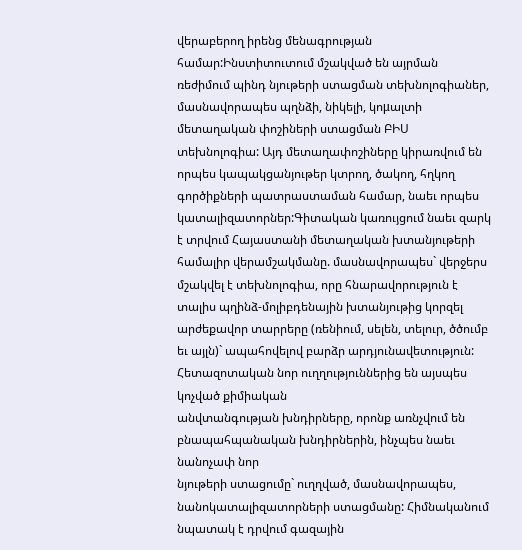վերաբերող իրենց մենագրության համար:Ինստիտուտում մշակված են այրման ռեժիմում պինդ նյութերի ստացման տեխնոլոգիաներ, մասնավորապես պղնձի, նիկելի, կոμալտի մետաղական փոշիների ստացման ԲԻՍ տեխնոլոգիա: Այդ մետաղափոշիները կիրառվում են որպես կապակցանյութեր կտրող, ծակող, հղկող գործիքների պատրաստաման համար, նաեւ որպես կատալիզատորներ:Գիտական կառույցում նաեւ զարկ է տրվում Հայաստանի մետաղական խտանյութերի համալիր վերամշակմանը. մասնավորապես` վերջերս
մշակվել է տեխնոլոգիա, որը հնարավորություն է տալիս պղինձ-մոլիբդենային խտանյութից կորզել արժեքավոր տարրերը (ռենիում, սելեն, տելուր, ծծումբ եւ այլն)` ապահովելով բարձր արդյունավետություն: Հետազոտական նոր ուղղություններից են այսպես կոչված քիմիական
անվտանգության խնդիրները, որոնք առնչվում են բնապահպանական խնդիրներին, ինչպես նաեւ նանոչափ նոր
նյութերի ստացումը` ուղղված, մասնավորապես, նանոկատալիզատորների ստացմանը: Հիմնականում նպատակ է դրվում գազային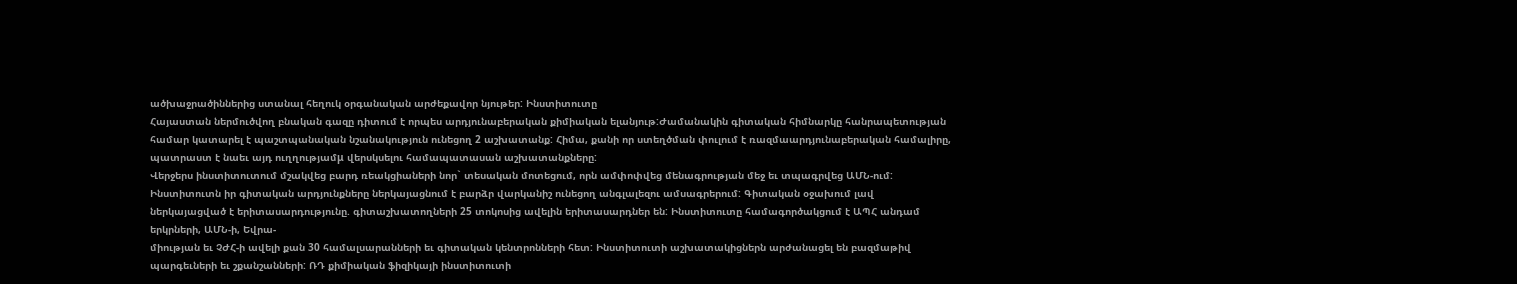ածխաջրածիններից ստանալ հեղուկ օրգանական արժեքավոր նյութեր: Ինստիտուտը
Հայաստան ներմուծվող բնական գազը դիտում է որպես արդյունաբերական քիմիական ելանյութ:Ժամանակին գիտական հիմնարկը հանրապետության համար կատարել է պաշտպանական նշանակություն ունեցող 2 աշխատանք: Հիմա, քանի որ ստեղծման փուլում է ռազմաարդյունաբերական համալիրը, պատրաստ է նաեւ այդ ուղղությամμ վերսկսելու համապատասան աշխատանքները:
Վերջերս ինստիտուտում մշակվեց բարդ ռեակցիաների նոր` տեսական մոտեցում, որն ամփոփվեց մենագրության մեջ եւ տպագրվեց ԱՄՆ-ում: Ինստիտուտն իր գիտական արդյունքները ներկայացնում է բարձր վարկանիշ ունեցող անգլալեզու ամսագրերում: Գիտական օջախում լավ ներկայացված է երիտասարդությունը. գիտաշխատողների 25 տոկոսից ավելին երիտասարդներ են: Ինստիտուտը համագործակցում է ԱՊՀ անդամ երկրների, ԱՄՆ-ի, Եվրա-
միության եւ ՉԺՀ-ի ավելի քան 30 համալսարանների եւ գիտական կենտրոնների հետ: Ինստիտուտի աշխատակիցներն արժանացել են բազմաթիվ պարգեւների եւ շքանշանների: ՌԴ քիմիական ֆիզիկայի ինստիտուտի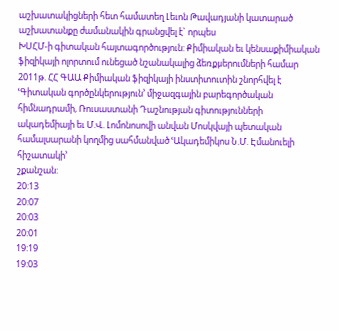աշխատակիցների հետ համատեղ Լեւոն Թավադյանի կատարած աշխատանքը ժամանակին գրանցվել է` որպես
ԽՍՀՄ-ի գիտական հայտագործություն: Քիմիական եւ կենսաքիմիական ֆիզիկայի ոլորտում ունեցած նշանակալից ձեռքμերումների համար 2011թ. ՀՀ ԳԱԱ Քիմիական ֆիզիկայի ինստիտուտին շնորհվել է ՙԳիտական գործընկերություն՚ միջազգային բարեգործական հիմնադրամի, Ռուսաստանի Դաշնության գիտությունների ակադեմիայի եւ Մ.Վ. Լոմոնոսովի անվան Մոսկվայի պետական համալսարանի կողմից սահմանված ՙԱկադեմիկոս Ն.Մ. Էմանուելի հիշատակի՚
շքանշան:
20:13
20:07
20:03
20:01
19:19
19:03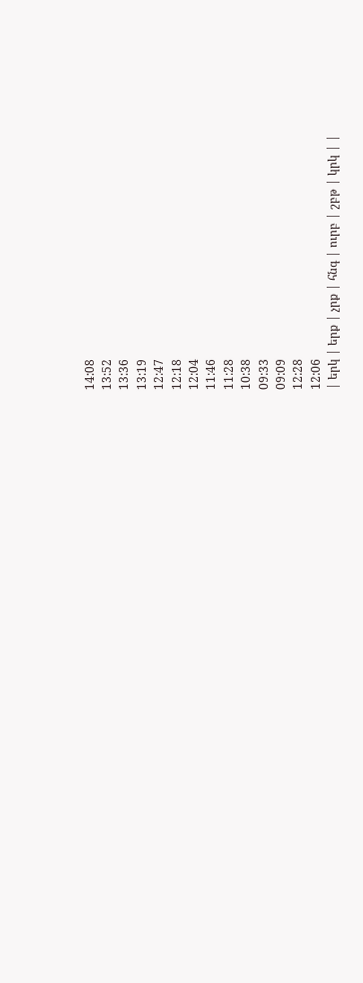14:08
13:52
13:36
13:19
12:47
12:18
12:04
11:46
11:28
10:38
09:33
09:09
12:28
12:06
| երկ | երք | չրք | հնգ | ուրբ | շբթ | կրկ | |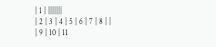| 1 | |||||||
| 2 | 3 | 4 | 5 | 6 | 7 | 8 | |
| 9 | 10 | 11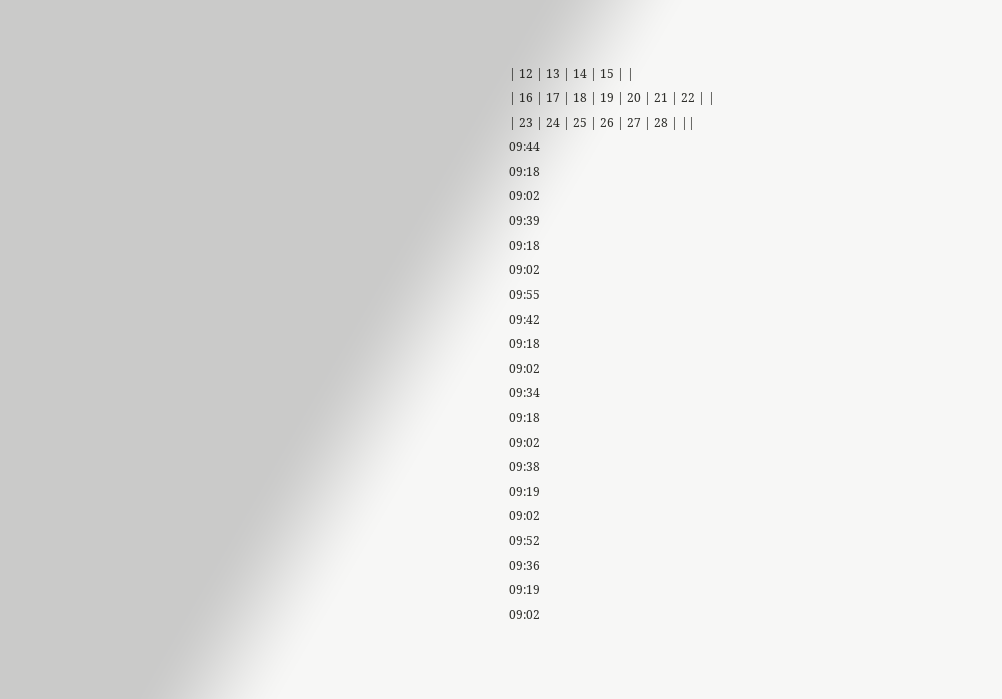| 12 | 13 | 14 | 15 | |
| 16 | 17 | 18 | 19 | 20 | 21 | 22 | |
| 23 | 24 | 25 | 26 | 27 | 28 | ||
09:44
09:18
09:02
09:39
09:18
09:02
09:55
09:42
09:18
09:02
09:34
09:18
09:02
09:38
09:19
09:02
09:52
09:36
09:19
09:02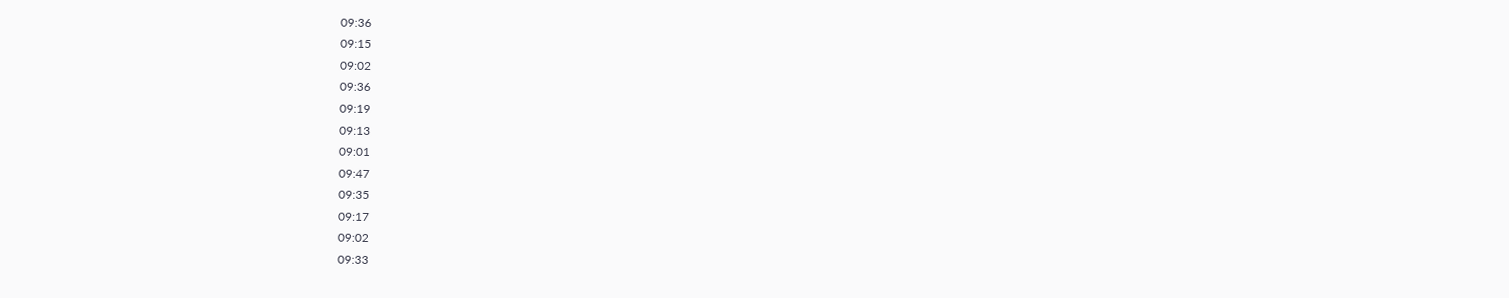09:36
09:15
09:02
09:36
09:19
09:13
09:01
09:47
09:35
09:17
09:02
09:33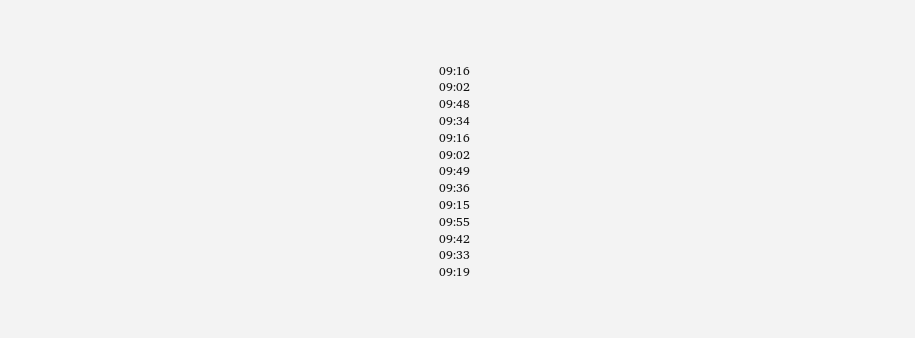09:16
09:02
09:48
09:34
09:16
09:02
09:49
09:36
09:15
09:55
09:42
09:33
09:19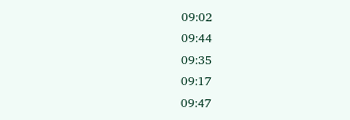09:02
09:44
09:35
09:17
09:47